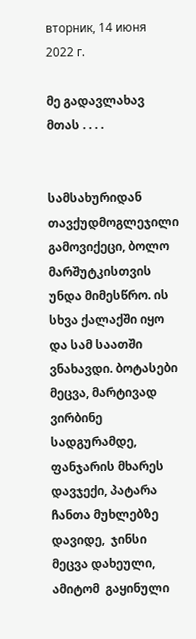вторник, 14 июня 2022 г.

მე გადავლახავ მთას . . . .


სამსახურიდან  თავქუდმოგლეჯილი გამოვიქეცი, ბოლო მარშუტკისთვის უნდა მიმესწრო. ის სხვა ქალაქში იყო და სამ საათში ვნახავდი. ბოტასები მეცვა, მარტივად ვირბინე სადგურამდე, ფანჯარის მხარეს დავჯექი, პატარა ჩანთა მუხლებზე დავიდე,  ჯინსი მეცვა დახეული, ამიტომ  გაყინული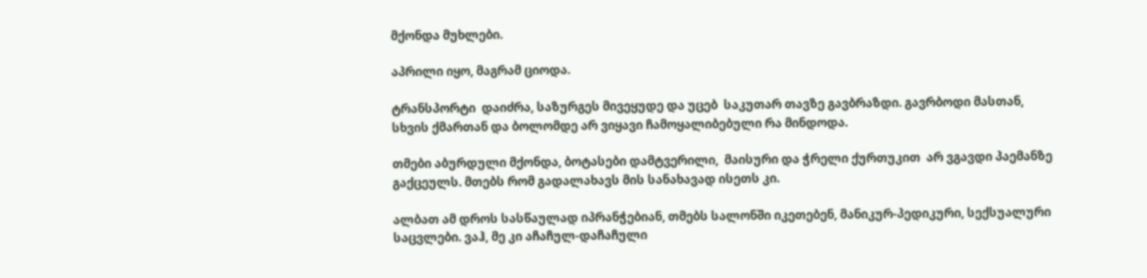მქონდა მუხლები.

აპრილი იყო, მაგრამ ციოდა.

ტრანსპორტი  დაიძრა, საზურგეს მივეყუდე და უცებ  საკუთარ თავზე გავბრაზდი. გავრბოდი მასთან, სხვის ქმართან და ბოლომდე არ ვიყავი ჩამოყალიბებული რა მინდოდა.

თმები აბურდული მქონდა, ბოტასები დამტვერილი,  მაისური და ჭრელი ქურთუკით  არ ვგავდი პაემანზე გაქცეულს. მთებს რომ გადალახავს მის სანახავად ისეთს კი.

ალბათ ამ დროს სასწაულად იპრანჭებიან, თმებს სალონში იკეთებენ, მანიკურ-პედიკური, სექსუალური საცვლები. ვაჰ, მე კი აჩაჩულ-დაჩაჩული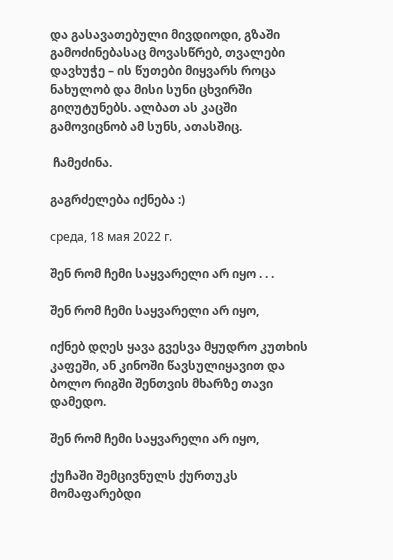და გასავათებული მივდიოდი, გზაში გამოძინებასაც მოვასწრებ, თვალები დავხუჭე – ის წუთები მიყვარს როცა ნახულობ და მისი სუნი ცხვირში გიღუტუნებს. ალბათ ას კაცში გამოვიცნობ ამ სუნს, ათასშიც.

 ჩამეძინა.

გაგრძელება იქნება :)

среда, 18 мая 2022 г.

შენ რომ ჩემი საყვარელი არ იყო . . .

შენ რომ ჩემი საყვარელი არ იყო,

იქნებ დღეს ყავა გვესვა მყუდრო კუთხის კაფეში, ან კინოში წავსულიყავით და ბოლო რიგში შენთვის მხარზე თავი დამედო.

შენ რომ ჩემი საყვარელი არ იყო,

ქუჩაში შემცივნულს ქურთუკს მომაფარებდი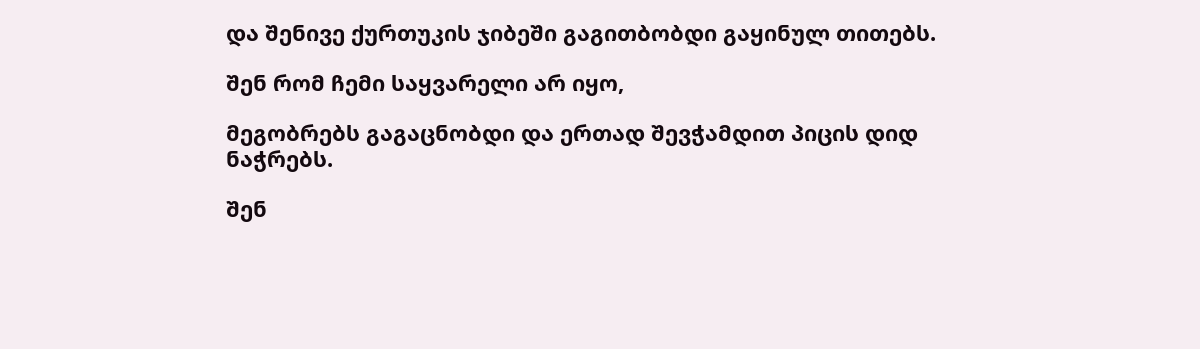და შენივე ქურთუკის ჯიბეში გაგითბობდი გაყინულ თითებს.

შენ რომ ჩემი საყვარელი არ იყო,

მეგობრებს გაგაცნობდი და ერთად შევჭამდით პიცის დიდ ნაჭრებს.

შენ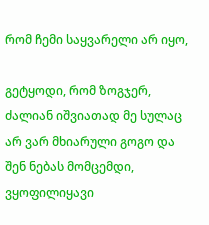რომ ჩემი საყვარელი არ იყო,

გეტყოდი, რომ ზოგჯერ, ძალიან იშვიათად მე სულაც არ ვარ მხიარული გოგო და შენ ნებას მომცემდი, ვყოფილიყავი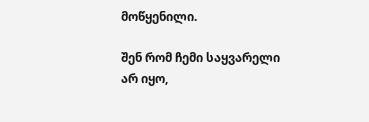მოწყენილი.

შენ რომ ჩემი საყვარელი არ იყო,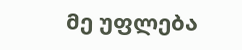მე უფლება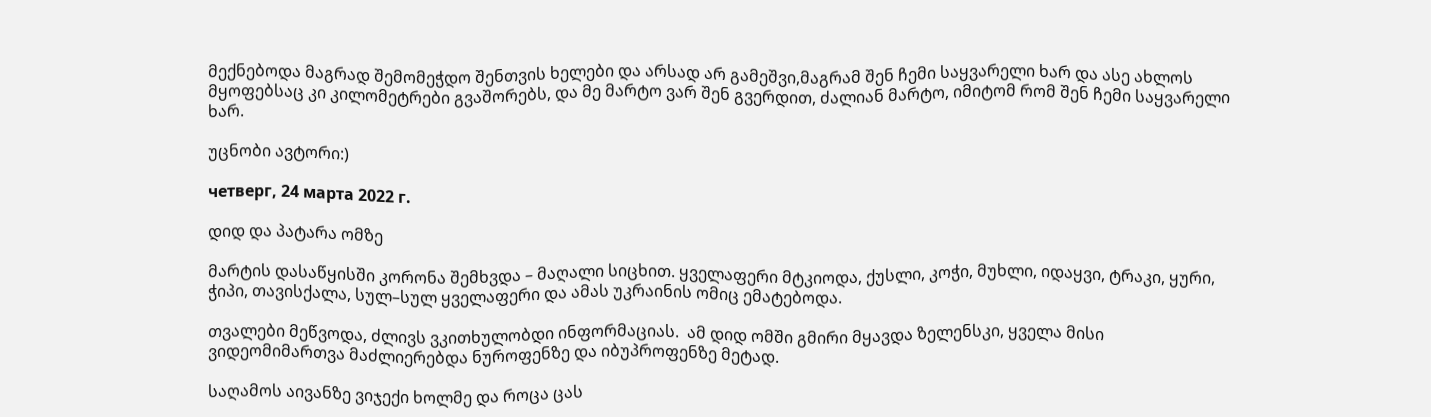მექნებოდა მაგრად შემომეჭდო შენთვის ხელები და არსად არ გამეშვი,მაგრამ შენ ჩემი საყვარელი ხარ და ასე ახლოს მყოფებსაც კი კილომეტრები გვაშორებს, და მე მარტო ვარ შენ გვერდით, ძალიან მარტო, იმიტომ რომ შენ ჩემი საყვარელი ხარ.

უცნობი ავტორი:)

четверг, 24 марта 2022 г.

დიდ და პატარა ომზე

მარტის დასაწყისში კორონა შემხვდა – მაღალი სიცხით. ყველაფერი მტკიოდა, ქუსლი, კოჭი, მუხლი, იდაყვი, ტრაკი, ყური, ჭიპი, თავისქალა, სულ–სულ ყველაფერი და ამას უკრაინის ომიც ემატებოდა.

თვალები მეწვოდა, ძლივს ვკითხულობდი ინფორმაციას.  ამ დიდ ომში გმირი მყავდა ზელენსკი, ყველა მისი  ვიდეომიმართვა მაძლიერებდა ნუროფენზე და იბუპროფენზე მეტად.

საღამოს აივანზე ვიჯექი ხოლმე და როცა ცას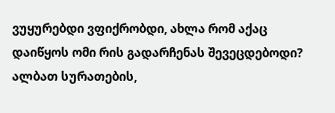ვუყურებდი ვფიქრობდი, ახლა რომ აქაც დაიწყოს ომი რის გადარჩენას შევეცდებოდი?  ალბათ სურათების,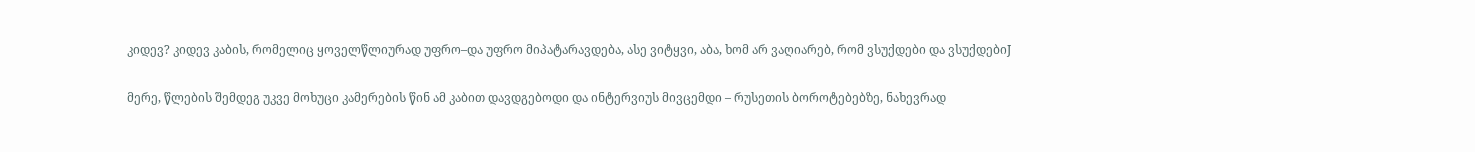კიდევ? კიდევ კაბის, რომელიც ყოველწლიურად უფრო–და უფრო მიპატარავდება, ასე ვიტყვი, აბა, ხომ არ ვაღიარებ, რომ ვსუქდები და ვსუქდებიJ

მერე, წლების შემდეგ უკვე მოხუცი კამერების წინ ამ კაბით დავდგებოდი და ინტერვიუს მივცემდი – რუსეთის ბოროტებებზე, ნახევრად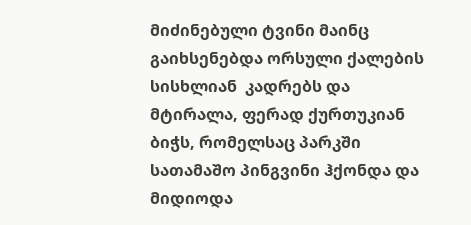მიძინებული ტვინი მაინც გაიხსენებდა ორსული ქალების სისხლიან  კადრებს და მტირალა, ფერად ქურთუკიან ბიჭს, რომელსაც პარკში სათამაშო პინგვინი ჰქონდა და მიდიოდა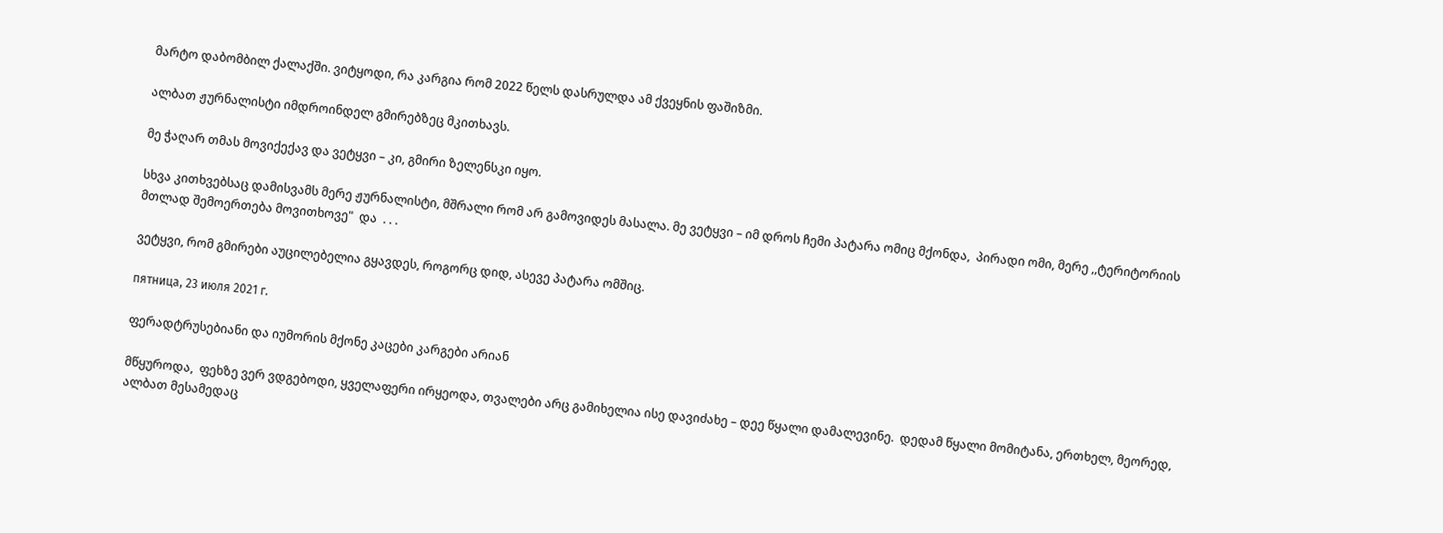მარტო დაბომბილ ქალაქში. ვიტყოდი, რა კარგია რომ 2022 წელს დასრულდა ამ ქვეყნის ფაშიზმი.

ალბათ ჟურნალისტი იმდროინდელ გმირებზეც მკითხავს.

მე ჭაღარ თმას მოვიქექავ და ვეტყვი – კი, გმირი ზელენსკი იყო.

სხვა კითხვებსაც დამისვამს მერე ჟურნალისტი, მშრალი რომ არ გამოვიდეს მასალა. მე ვეტყვი – იმ დროს ჩემი პატარა ომიც მქონდა,  პირადი ომი, მერე ,,ტერიტორიის მთლად შემოერთება მოვითხოვე"  და  . . .

ვეტყვი, რომ გმირები აუცილებელია გყავდეს, როგორც დიდ, ასევე პატარა ომშიც.

пятница, 23 июля 2021 г.

ფერადტრუსებიანი და იუმორის მქონე კაცები კარგები არიან

მწყუროდა,  ფეხზე ვერ ვდგებოდი, ყველაფერი ირყეოდა, თვალები არც გამიხელია ისე დავიძახე – დეე წყალი დამალევინე.  დედამ წყალი მომიტანა, ერთხელ, მეორედ, ალბათ მესამედაც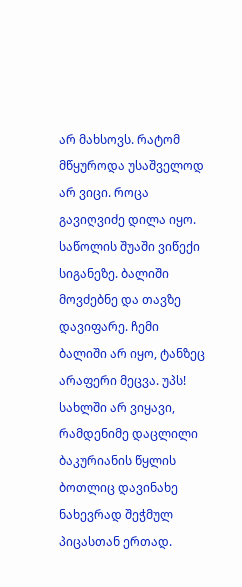არ მახსოვს. რატომ მწყუროდა უსაშველოდ არ ვიცი. როცა გავიღვიძე დილა იყო. საწოლის შუაში ვიწექი სიგანეზე. ბალიში მოვძებნე და თავზე დავიფარე. ჩემი ბალიში არ იყო, ტანზეც არაფერი მეცვა. უპს! სახლში არ ვიყავი, რამდენიმე დაცლილი ბაკურიანის წყლის ბოთლიც დავინახე  ნახევრად შეჭმულ პიცასთან ერთად.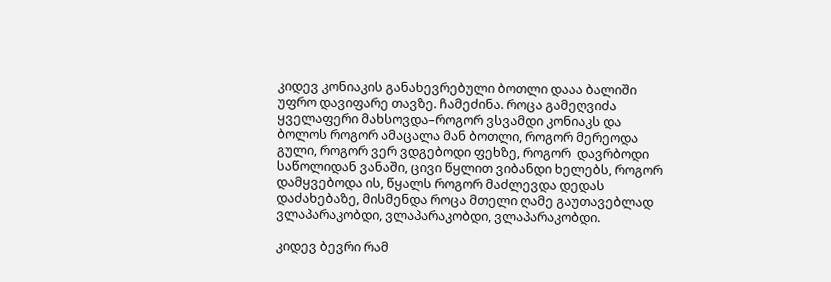კიდევ კონიაკის განახევრებული ბოთლი დააა ბალიში უფრო დავიფარე თავზე. ჩამეძინა. როცა გამეღვიძა ყველაფერი მახსოვდა–როგორ ვსვამდი კონიაკს და ბოლოს როგორ ამაცალა მან ბოთლი, როგორ მერეოდა გული, როგორ ვერ ვდგებოდი ფეხზე, როგორ  დავრბოდი საწოლიდან ვანაში, ცივი წყლით ვიბანდი ხელებს, როგორ დამყვებოდა ის, წყალს როგორ მაძლევდა დედას დაძახებაზე, მისმენდა როცა მთელი ღამე გაუთავებლად ვლაპარაკობდი, ვლაპარაკობდი, ვლაპარაკობდი.

კიდევ ბევრი რამ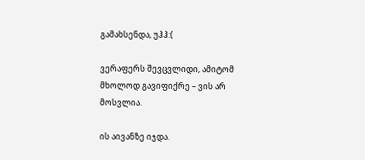გამახსენდა, უჰჰ:(

ვერაფერს შევცვლიდი, ამიტომ მხოლოდ გავიფიქრე – ვის არ მოსვლია.

ის აივანზე იჯდა.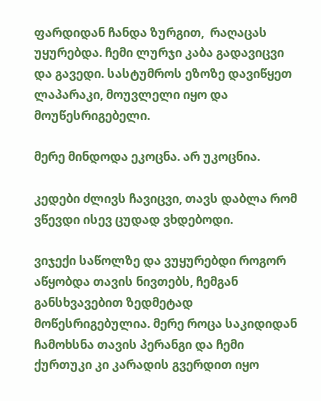ფარდიდან ჩანდა ზურგით,  რაღაცას უყურებდა. ჩემი ლურჯი კაბა გადავიცვი და გავედი. სასტუმროს ეზოზე დავიწყეთ ლაპარაკი, მოუვლელი იყო და მოუწესრიგებელი.

მერე მინდოდა ეკოცნა. არ უკოცნია.

კედები ძლივს ჩავიცვი, თავს დაბლა რომ ვწევდი ისევ ცუდად ვხდებოდი.

ვიჯექი საწოლზე და ვუყურებდი როგორ აწყობდა თავის ნივთებს, ჩემგან განსხვავებით ზედმეტად  მოწესრიგებულია. მერე როცა საკიდიდან ჩამოხსნა თავის პერანგი და ჩემი ქურთუკი კი კარადის გვერდით იყო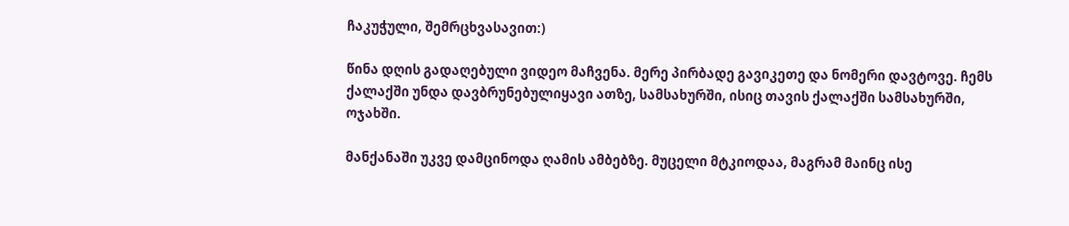ჩაკუჭული, შემრცხვასავით:)

წინა დღის გადაღებული ვიდეო მაჩვენა. მერე პირბადე გავიკეთე და ნომერი დავტოვე. ჩემს ქალაქში უნდა დავბრუნებულიყავი ათზე, სამსახურში, ისიც თავის ქალაქში სამსახურში, ოჯახში.

მანქანაში უკვე დამცინოდა ღამის ამბებზე. მუცელი მტკიოდაა, მაგრამ მაინც ისე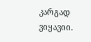კარგად ვიყავიი.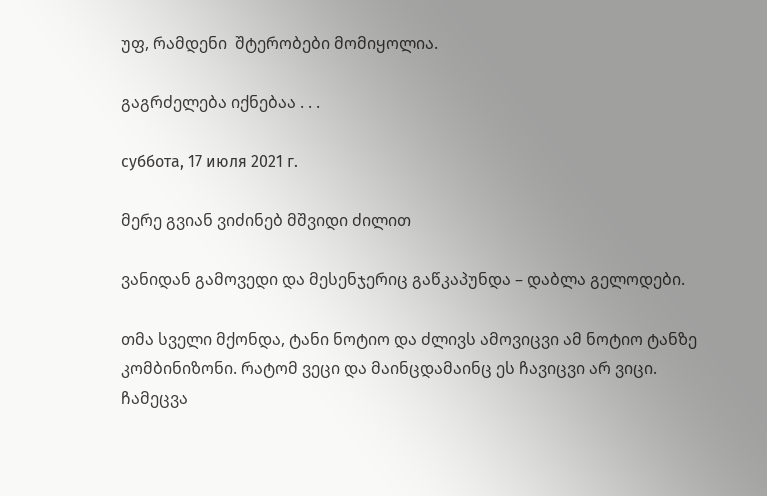უფ, რამდენი  შტერობები მომიყოლია.

გაგრძელება იქნებაა . . .

суббота, 17 июля 2021 г.

მერე გვიან ვიძინებ მშვიდი ძილით

ვანიდან გამოვედი და მესენჯერიც გაწკაპუნდა – დაბლა გელოდები.

თმა სველი მქონდა, ტანი ნოტიო და ძლივს ამოვიცვი ამ ნოტიო ტანზე კომბინიზონი. რატომ ვეცი და მაინცდამაინც ეს ჩავიცვი არ ვიცი. ჩამეცვა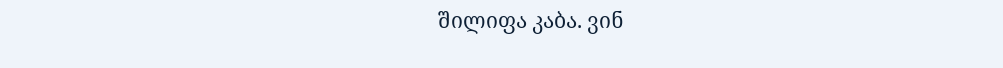შილიფა კაბა. ვინ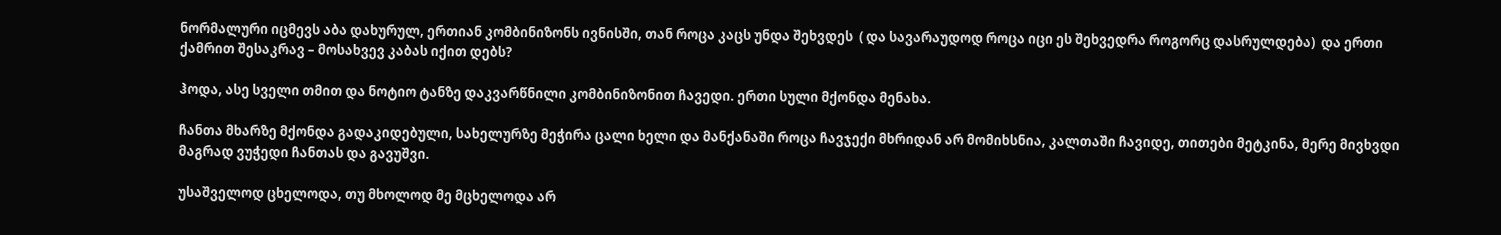ნორმალური იცმევს აბა დახურულ, ერთიან კომბინიზონს ივნისში, თან როცა კაცს უნდა შეხვდეს  ( და სავარაუდოდ როცა იცი ეს შეხვედრა როგორც დასრულდება)  და ერთი ქამრით შესაკრავ – მოსახვევ კაბას იქით დებს?

ჰოდა, ასე სველი თმით და ნოტიო ტანზე დაკვარწნილი კომბინიზონით ჩავედი. ერთი სული მქონდა მენახა.

ჩანთა მხარზე მქონდა გადაკიდებული, სახელურზე მეჭირა ცალი ხელი და მანქანაში როცა ჩავჯექი მხრიდან არ მომიხსნია, კალთაში ჩავიდე, თითები მეტკინა, მერე მივხვდი მაგრად ვუჭედი ჩანთას და გავუშვი.

უსაშველოდ ცხელოდა, თუ მხოლოდ მე მცხელოდა არ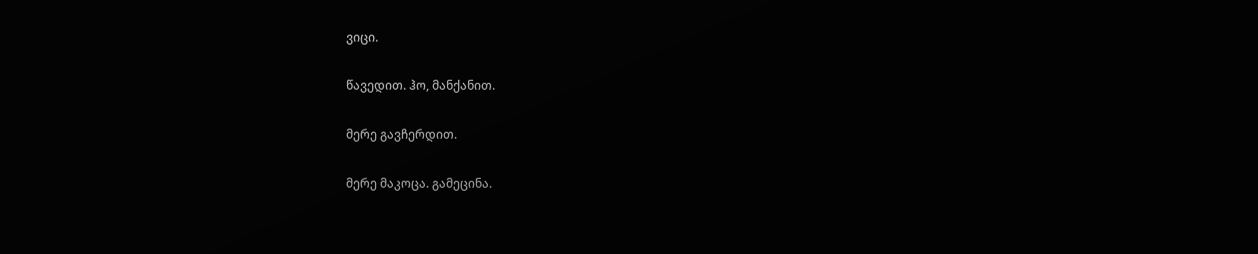ვიცი.

წავედით. ჰო, მანქანით.

მერე გავჩერდით.

მერე მაკოცა. გამეცინა.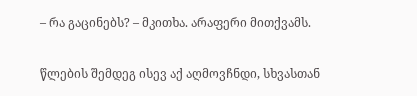– რა გაცინებს? – მკითხა. არაფერი მითქვამს.

წლების შემდეგ ისევ აქ აღმოვჩნდი, სხვასთან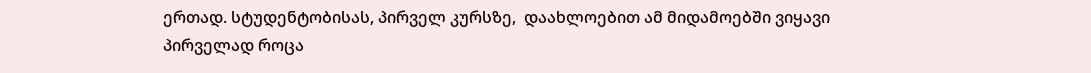ერთად. სტუდენტობისას, პირველ კურსზე,  დაახლოებით ამ მიდამოებში ვიყავი პირველად როცა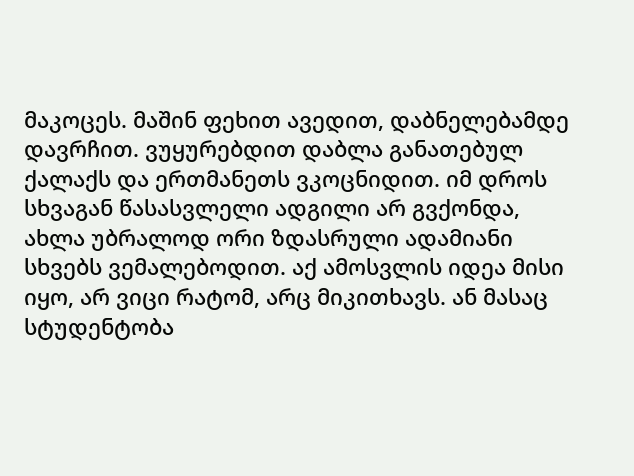მაკოცეს. მაშინ ფეხით ავედით, დაბნელებამდე დავრჩით. ვუყურებდით დაბლა განათებულ ქალაქს და ერთმანეთს ვკოცნიდით. იმ დროს სხვაგან წასასვლელი ადგილი არ გვქონდა, ახლა უბრალოდ ორი ზდასრული ადამიანი სხვებს ვემალებოდით. აქ ამოსვლის იდეა მისი იყო, არ ვიცი რატომ, არც მიკითხავს. ან მასაც სტუდენტობა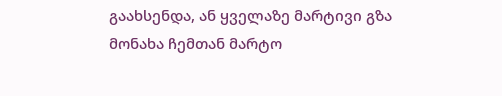გაახსენდა, ან ყველაზე მარტივი გზა მონახა ჩემთან მარტო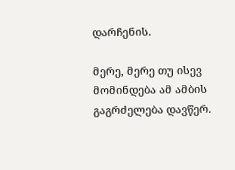დარჩენის.

მერე, მერე თუ ისევ მომინდება ამ ამბის გაგრძელება დავწერ.